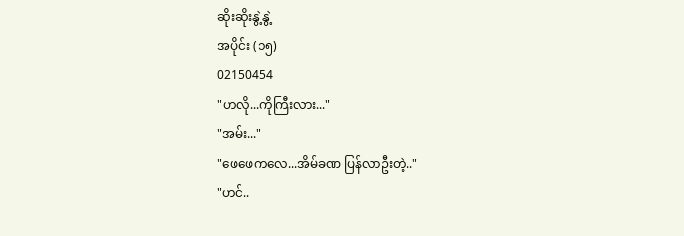ဆိုးဆိုးနွဲ့နွဲ့
အပိုင်း (၁၅)
02150454
"ဟလို...ကိုကြီးလား..."
"အမ်း..."
"ဖေဖေကလေ...အိမ်ခဏ ပြန်လာဦးတဲ့.."
"ဟင်..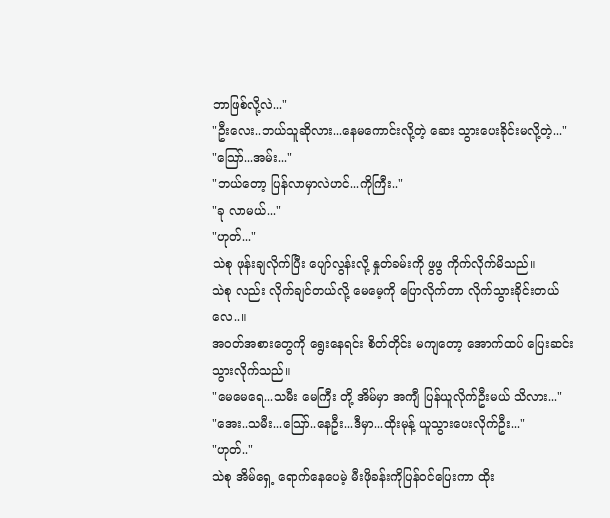ဘာဖြစ်လို့လဲ..."
"ဦးလေး..ဘယ်သူဆိုလား...နေမကောင်းလို့တဲ့ ဆေး သွားပေးခိုင်းမလို့တဲ့..."
"သြော်...အမ်း..."
"ဘယ်တော့ ပြန်လာမှာလဲဟင်...ကိုကြီး.."
"ခု လာမယ်..."
"ဟုတ်..."
သဲစု ဖုန်းချလိုက်ပြီး ပျော်လွန်းလို့ နှုတ်ခမ်းကို ဖွဖွ ကိုက်လိုက်မိသည်။
သဲစု လည်း လိုက်ချင်တယ်လို့ မေမေ့ကို ပြောလိုက်တာ လိုက်သွားခိုင်းတယ်လေ..။
အ၀တ်အစားတွေကို ရွေးနေရင်း စိတ်တိုင်း မကျတော့ အောက်ထပ် ပြေးဆင်းသွားလိုက်သည်။
"မေမေရေ...သမီး မေကြီး တို့ အိမ်မှာ အကျီ ပြန်ယူလိုက်ဦးမယ် သိလား..."
"အေး..သမီး...သြော်..နေဦး...ဒီမှာ...ထိုးမုန့် ယူသွားပေးလိုက်ဦး..."
"ဟုတ်.."
သဲစု အိမ်ရှေ့ ရောက်နေပေမဲ့ မီးဖိုခန်းကိုပြန်၀င်ပြေးကာ ထိုး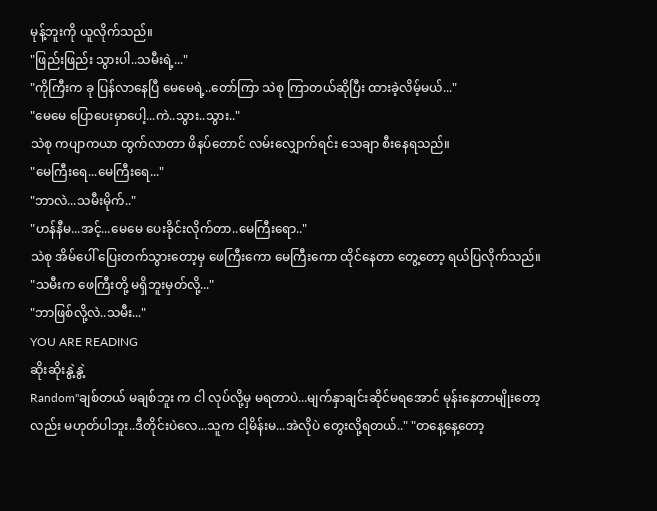မုန့်ဘူးကို ယူလိုက်သည်။
"ဖြည်းဖြည်း သွားပါ..သမီးရဲ့..."
"ကိုကြီးက ခု ပြန်လာနေပြီ မေမေရဲ့..တော်ကြာ သဲစု ကြာတယ်ဆိုပြီး ထားခဲ့လိမ့်မယ်..."
"မေမေ ပြောပေးမှာပေါ့...ကဲ..သွား..သွား.."
သဲစု ကပျာကယာ ထွက်လာတာ ဖိနပ်တောင် လမ်းလျှောက်ရင်း သေချာ စီးနေရသည်။
"မေကြီးရေ...မေကြီးရေ..."
"ဘာလဲ...သမီးမိုက်.."
"ဟန်နီမ...အင့်...မေမေ ပေးခိုင်းလိုက်တာ..မေကြီးရော.."
သဲစု အိမ်ပေါ် ပြေးတက်သွားတော့မှ ဖေကြီးကော မေကြီးကော ထိုင်နေတာ တွေ့တော့ ရယ်ပြလိုက်သည်။
"သမီးက ဖေကြီးတို့ မရှိဘူးမှတ်လို့..."
"ဘာဖြစ်လို့လဲ..သမီး..."
YOU ARE READING
ဆိုးဆိုးနွဲ့နွဲ့
Random"ချစ်တယ် မချစ်ဘူး က ငါ လုပ်လို့မှ မရတာပဲ...မျက်နှာချင်းဆိုင်မရအောင် မုန်းနေတာမျိုးတော့လည်း မဟုတ်ပါဘူး..ဒီတိုင်းပဲလေ...သူက ငါ့မိန်းမ...အဲလိုပဲ တွေးလို့ရတယ်.." "တနေ့နေ့တော့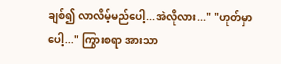ချစ်၍ လာလိမ့်မည်ပေါ့...အဲလိုလား..." "ဟုတ်မှာပေါ့..." ကြွားစရာ အားသာ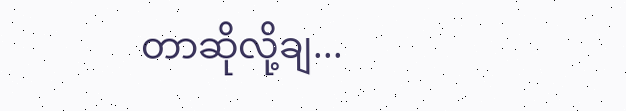တာဆိုလို့ချ...